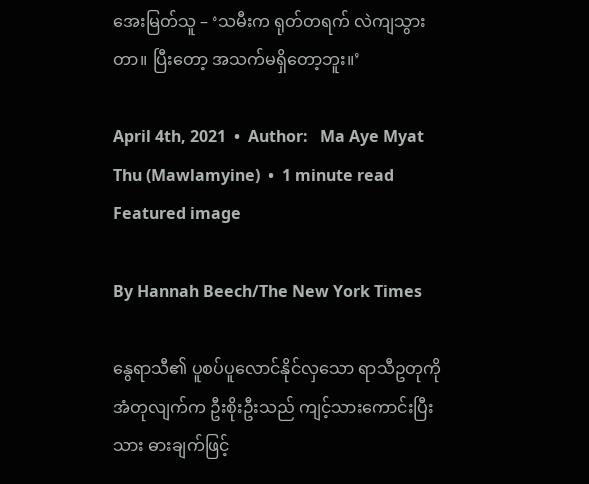အေးမြတ်သူ – ‘သမီးက ရုတ်တရက် လဲကျသွားတာ။ ပြီးတော့ အသက်မရှိတော့ဘူး။’

April 4th, 2021  •  Author:   Ma Aye Myat Thu (Mawlamyine)  •  1 minute read
Featured image

By Hannah Beech/The New York Times

နွေရာသီ၏ ပူစပ်ပူလောင်နိုင်လှသော ရာသီဥတုကို အံတုလျက်က ဦးစိုးဦးသည် ကျင့်သားကောင်းပြီးသား ဓားချက်ဖြင့်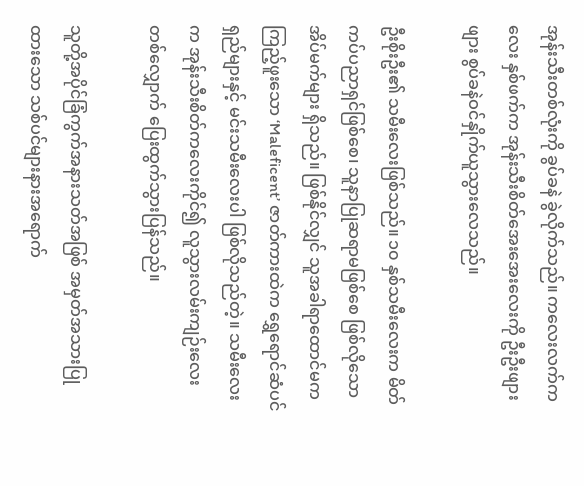အုန်းသီးတစ်လုံးကို ခွပ်ခနဲ ခွဲလိုက်သည်။ ကလေးလက်ကလေး နှစ်ဖက်က အုန်းသီးစိတ်အေးအေးလေးကို ဦးဦးဖျားဖျား စွပ်ခနဲဝင်နှိုက်ယူသွားလေသည်။

ဦးစိုးဦး၏ သမီးလေးဖြစ်သည်။ ၁၀ နှစ်သမီးလေးက မိတ်ကပ်ပညာရှင်ဖြစ်စေ၊ သူနာပြုဆရာမဖြစ်စေ ဖြစ်လိုသော အိပ်မက်များ ရှိသည်။ ဖြစ်နိုင်လျှင် သူအခါရာထောင်မက ကြည့်ဖူးသော ‘Maleficent’ ဇာတ်ကားထဲက ရွှေရောင်ဆံပင်ရှည်များနှင့် မင်းသမီးလေးပါ ဖြစ်လိုသည်တဲ့။ သမီးလေးက အုန်းသီးစိတ်ကလေးကိုင်၍ လူသွားလမ်းကျဉ်းလေးတစ်လျှောက် ပြေးထွက်သွားပြန်သည်။

သူတို့အပိုင်ခြံကွက်အနားသတ်အဖြစ် အမှတ်အသားပြုထားသော သစ်ပင်များနားအရောက်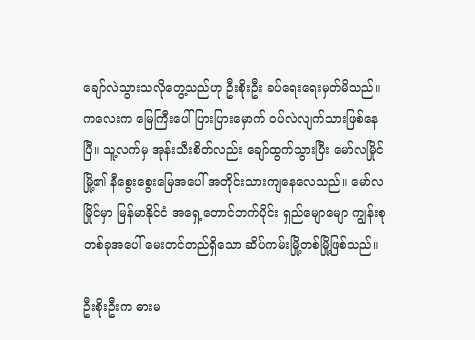ချော်လဲသွားသလိုတွေ့သည်ဟု ဦးစိုးဦး ခပ်ရေးရေးမှတ်မိသည်။ ကလေးက မြေကြီးပေါ် ပြားပြားမှောက် ဝပ်လဲလျက်သားဖြစ်နေပြီ။ သူ့လက်မှ အုန်းသီးစိတ်လည်း ချော်ထွက်သွားပြီး မော်လမြိုင်မြို့၏ နီစွေးစွေးမြေအပေါ် အတိုင်းသားကျနေလေသည်။ မော်လမြိုင်မှာ မြန်မာနိုင်ငံ အရှေ့တောင်ဘက်ပိုင်း ရှည်မျောမျော ကျွန်းစုတစ်ခုအပေါ် မေးတင်တည်ရှိသော ဆိပ်ကမ်းမြို့တစ်မြို့ဖြစ်သည်။

ဦးစိုးဦးက ဓားမ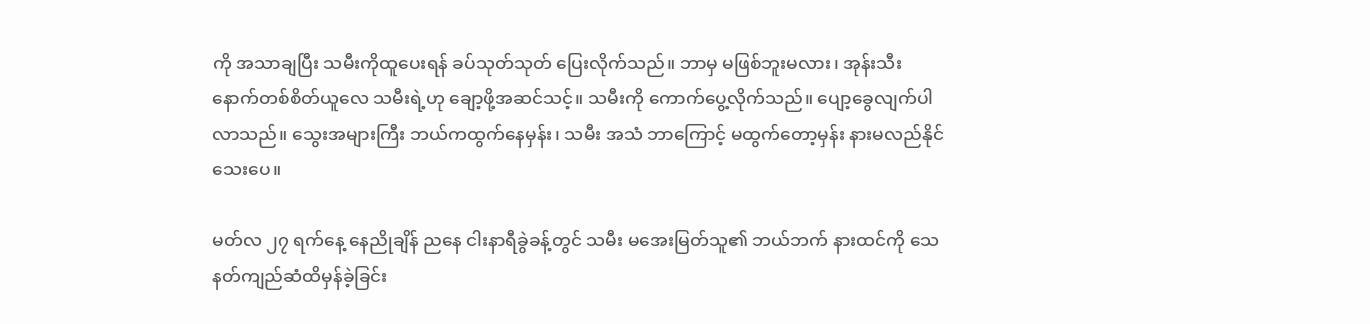ကို အသာချပြီး သမီးကိုထူပေးရန် ခပ်သုတ်သုတ် ပြေးလိုက်သည်။ ဘာမှ မဖြစ်ဘူးမလား၊ အုန်းသီးနောက်တစ်စိတ်ယူလေ သမီးရဲ့ဟု ချော့ဖို့အဆင်သင့်။ သမီးကို ကောက်ပွေ့လိုက်သည်။ ပျော့ခွေလျက်ပါလာသည်။ သွေးအများကြီး ဘယ်ကထွက်နေမှန်း၊ သမီး အသံ ဘာကြောင့် မထွက်တော့မှန်း နားမလည်နိုင်သေးပေ။

မတ်လ ၂၇ ရက်နေ့ နေညိုချိန် ညနေ ငါးနာရီခွဲခန့်တွင် သမီး မအေးမြတ်သူ၏ ဘယ်ဘက် နားထင်ကို သေနတ်ကျည်ဆံထိမှန်ခဲ့ခြင်း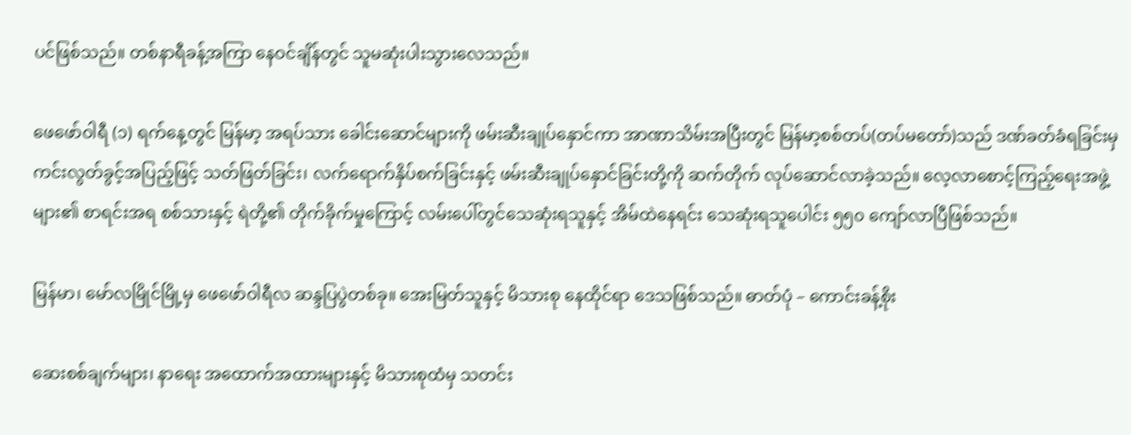ပင်ဖြစ်သည်။ တစ်နာရီခန့်အကြာ နေဝင်ချိန်တွင် သူမဆုံးပါးသွားလေသည်။

ဖေဖော်ဝါရီ (၁) ရက်နေ့တွင် မြန်မာ့ အရပ်သား ခေါင်းဆောင်များကို ဖမ်းဆီးချုပ်နှောင်ကာ အာဏာသိမ်းအပြီးတွင် မြန်မာ့စစ်တပ်(တပ်မတော်)သည် ဒဏ်ခတ်ခံရခြင်းမှ ကင်းလွတ်ခွင့်အပြည့်ဖြင့် သတ်ဖြတ်ခြင်း၊ လက်ရောက်နှိပ်စက်ခြင်းနှင့် ဖမ်းဆီးချုပ်နှောင်ခြင်းတို့ကို ဆက်တိုက် လုပ်ဆောင်လာခဲ့သည်။ လေ့လာစောင့်ကြည့်ရေးအဖွဲ့များ၏ စာရင်းအရ စစ်သားနှင့် ရဲတို့၏ တိုက်ခိုက်မှုကြောင့် လမ်းပေါ်တွင်သေဆုံးရသူနှင့် အိမ်ထဲနေရင်း သေဆုံးရသူပေါင်း ၅၅၀ ကျော်လာပြီဖြစ်သည်။

မြန်မာ၊ မော်လမြိုင်မြို့မှ ဖေဖော်ဝါရီလ ဆန္ဒပြပွဲတစ်ခု။ အေးမြတ်သူနှင့် မိသားစု နေထိုင်ရာ ဒေသဖြစ်သည်။ ဓာတ်ပုံ – ကောင်းခန့်စိုး

ဆေးစစ်ချက်များ၊ နာရေး အထောက်အထားများနှင့် မိသားစုထံမှ သတင်း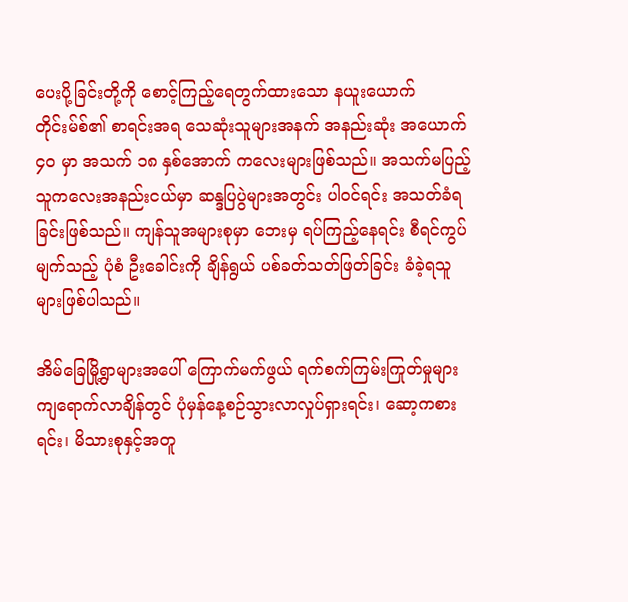ပေးပို့ခြင်းတို့ကို စောင့်ကြည့်ရေတွက်ထားသော နယူးယောက်တိုင်းမ်စ်၏ စာရင်းအရ သေဆုံးသူများအနက် အနည်းဆုံး အယောက် ၄၀ မှာ အသက် ၁၈ နှစ်အောက် ကလေးများဖြစ်သည်။ အသက်မပြည့်သူကလေးအနည်းငယ်မှာ ဆန္ဒပြပွဲများအတွင်း ပါဝင်ရင်း အသတ်ခံရခြင်းဖြစ်သည်။ ကျန်သူအများစုမှာ ဘေးမှ ရပ်ကြည့်နေရင်း စီရင်ကွပ်မျက်သည့် ပုံစံ ဦးခေါင်းကို ချိန်ရွယ် ပစ်ခတ်သတ်ဖြတ်ခြင်း ခံခဲ့ရသူများဖြစ်ပါသည်။

အိမ်ခြေမြို့ရွာများအပေါ် ကြောက်မက်ဖွယ် ရက်စက်ကြမ်းကြုတ်မှုများကျရောက်လာချိန်တွင် ပုံမှန်နေ့စဉ်သွားလာလှုပ်ရှားရင်း၊ ဆော့ကစားရင်း၊ မိသားစုနှင့်အတူ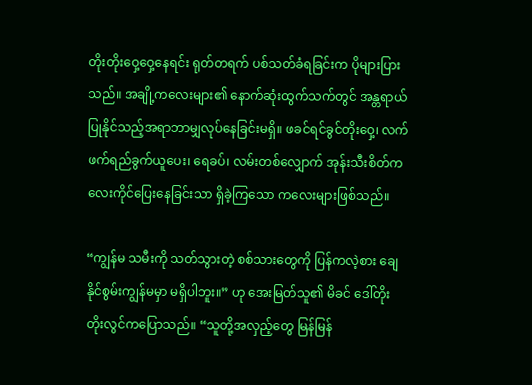တိုးတိုးဝှေ့ဝှေ့နေရင်း ရုတ်တရက် ပစ်သတ်ခံရခြင်းက ပိုများပြားသည်။ အချို့ကလေးများ၏ နောက်ဆုံးထွက်သက်တွင် အန္တရာယ်ပြုနိုင်သည့်အရာဘာမျှလုပ်နေခြင်းမရှိ။ ဖခင်ရင်ခွင်တိုးဝှေ့၊ လက်ဖက်ရည်ခွက်ယူပေး၊ ရေခပ်၊ လမ်းတစ်လျှောက် အုန်းသီးစိတ်ကလေးကိုင်ပြေးနေခြင်းသာ ရှိခဲ့ကြသော ကလေးများဖြစ်သည်။

“ကျွန်မ သမီးကို သတ်သွားတဲ့ စစ်သားတွေကို ပြန်ကလဲ့စား ချေနိုင်စွမ်းကျွန်မမှာ မရှိပါဘူး။” ဟု အေးမြတ်သူ၏ မိခင် ဒေါ်တိုးတိုးလွင်ကပြောသည်။ “သူတို့အလှည့်တွေ မြန်မြန်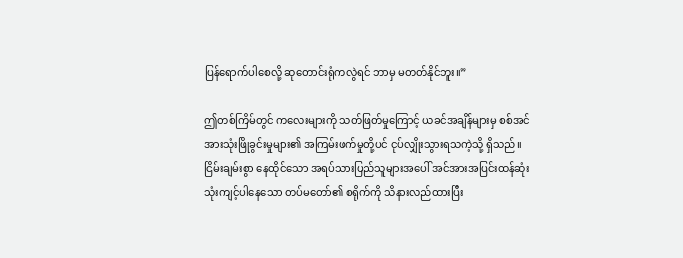ပြန်ရောက်ပါစေလို့ ဆုတောင်းရုံကလွဲရင် ဘာမှ မတတ်နိုင်ဘူး။”

ဤတစ်ကြိမ်တွင် ကလေးများကို သတ်ဖြတ်မှုကြောင့် ယခင်အချိန်များမှ စစ်အင်အားသုံးဖြိုခွင်းမှုများ၏ အကြမ်းဖက်မှုတို့ပင် ငုပ်လျှိုးသွားရသကဲ့သို့ ရှိသည်။ ငြိမ်းချမ်းစွာ နေထိုင်သော အရပ်သားပြည်သူများအပေါ် အင်အားအပြင်းထန်ဆုံး သုံးကျင့်ပါနေသော တပ်မတော်၏ စရိုက်ကို သိနားလည်ထားပြီး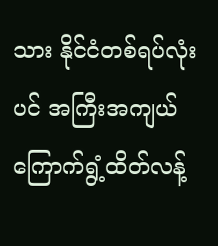သား နိုင်ငံတစ်ရပ်လုံးပင် အကြီးအကျယ် ကြောက်ရွံ့ထိတ်လန့်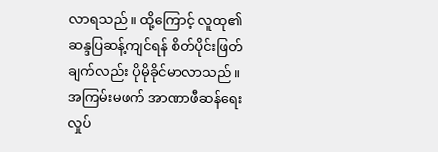လာရသည်။ ထို့ကြောင့် လူထု၏ ဆန္ဒပြဆန့်ကျင်ရန် စိတ်ပိုင်းဖြတ်ချက်လည်း ပိုမိုခိုင်မာလာသည်။အကြမ်းမဖက် အာဏာဖီဆန်ရေးလှုပ်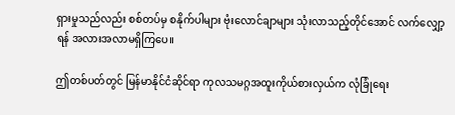ရှားမှုသည်လည်း စစ်တပ်မှ စနိုက်ပါများ ဗုံးလောင်ချာများ သုံးလာသည့်တိုင်အောင် လက်လျှော့ရန် အလားအလာမရှိကြပေ။

ဤတစ်ပတ်တွင် မြန်မာနိုင်ငံဆိုင်ရာ ကုလသမဂ္ဂအထူးကိုယ်စားလှယ်က လုံခြုံရေး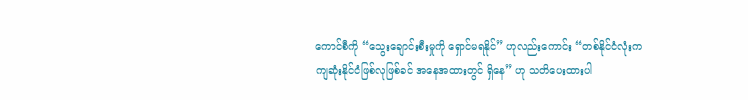ကောင်စီကို “သွေးချောင်းစီးမှုကို ရှောင်မရနိုင်” ဟုလည်းကောင်း “တစ်နိုင်ငံလုံးက ကျဆုံးနိုင်ငံဖြစ်လုဖြစ်ခင် အနေအထားတွင် ရှိနေ” ဟု သတိပေးထားပါ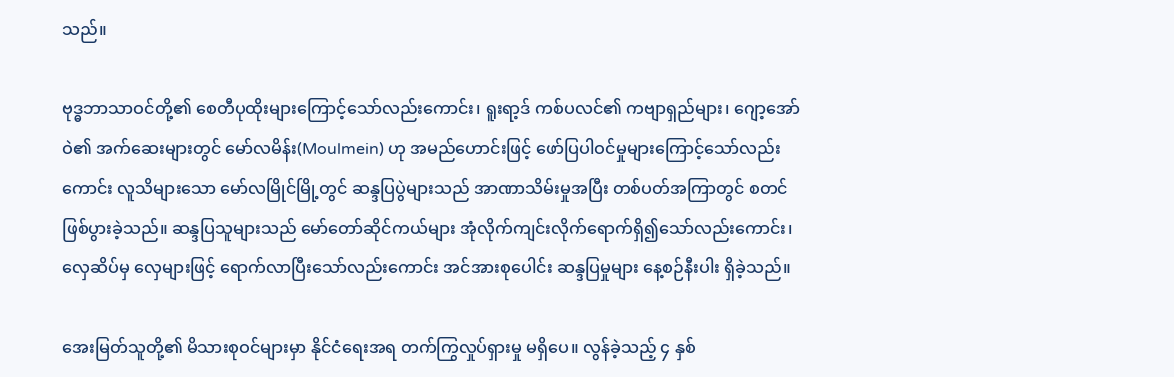သည်။

ဗုဒ္ဓဘာသာဝင်တို့၏ စေတီပုထိုးများကြောင့်သော်လည်းကောင်း၊ ရူးရာ့ဒ် ကစ်ပလင်၏ ကဗျာရှည်များ၊ ဂျော့အော်ဝဲ၏ အက်ဆေးများတွင် မော်လမိန်း(Moulmein) ဟု အမည်ဟောင်းဖြင့် ဖော်ပြပါဝင်မှုများကြောင့်သော်လည်းကောင်း လူသိများသော မော်လမြိုင်မြို့တွင် ဆန္ဒပြပွဲများသည် အာဏာသိမ်းမှုအပြီး တစ်ပတ်အကြာတွင် စတင်ဖြစ်ပွားခဲ့သည်။ ဆန္ဒပြသူများသည် မော်တော်ဆိုင်ကယ်များ အုံလိုက်ကျင်းလိုက်ရောက်ရှိ၍သော်လည်းကောင်း၊ လှေဆိပ်မှ လှေများဖြင့် ရောက်လာပြီးသော်လည်းကောင်း အင်အားစုပေါင်း ဆန္ဒပြမှုများ နေ့စဉ်နီးပါး ရှိခဲ့သည်။

အေးမြတ်သူတို့၏ မိသားစုဝင်များမှာ နိုင်ငံရေးအရ တက်ကြွလှုပ်ရှားမှု မရှိပေ။ လွန်ခဲ့သည့် ၄ နှစ်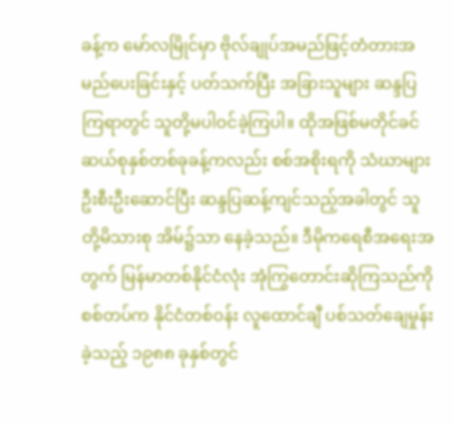ခန့်က မော်လမြိုင်မှာ ဗိုလ်ချုပ်အမည်ဖြင့်တံတားအမည်ပေးခြင်းနှင့် ပတ်သက်ပြီး အခြားသူများ ဆန္ဒပြကြရာတွင် သူတို့မပါဝင်ခဲ့ကြပါ။ ထိုအဖြစ်မတိုင်ခင် ဆယ်စုနှစ်တစ်ခုခန့်ကလည်း စစ်အစိုးရကို သံဃာများ ဦးစီးဦးဆောင်ပြီး ဆန္ဒပြဆန့်ကျင်သည့်အခါတွင် သူတို့မိသားစု အိမ်၌သာ နေခဲ့သည်။ ဒီမိုကရေစီအရေးအတွက် မြန်မာတစ်နိုင်ငံလုံး အုံကြွတောင်းဆိုကြသည်ကို စစ်တပ်က နိုင်ငံတစ်ဝန်း လူထောင်ချီ ပစ်သတ်ချေမှုန်းခဲ့သည့် ၁၉၈၈ ခုနှစ်တွင်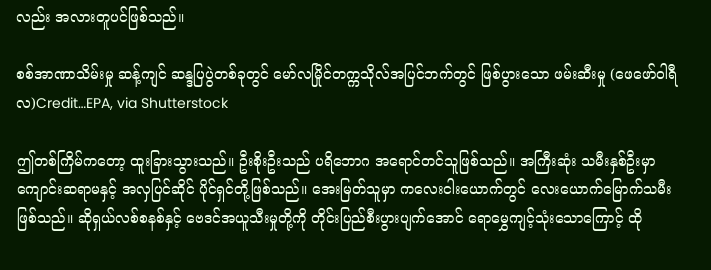လည်း အလားတူပင်ဖြစ်သည်။

စစ်အာဏာသိမ်းမှု ဆန့်ကျင် ဆန္ဒပြပွဲတစ်ခုတွင် မော်လမြိုင်တက္ကသိုလ်အပြင်ဘက်တွင် ဖြစ်ပွားသော ဖမ်းဆီးမှု (ဖေဖော်ဝါရီလ)Credit…EPA, via Shutterstock

ဤတစ်ကြိမ်ကတော့ ထူးခြားသွားသည်။ ဦးစိုးဦးသည် ပရိဘောဂ အရောင်တင်သူဖြစ်သည်။ အကြီးဆုံး သမီးနှစ်ဦးမှာ ကျောင်းဆရာမနှင့် အလှပြင်ဆိုင် ပိုင်ရှင်တို့ဖြစ်သည်။ အေးမြတ်သူမှာ ကလေးငါးယောက်တွင် လေးယောက်မြောက်သမီးဖြစ်သည်။ ဆိုရှယ်လစ်စနစ်နှင့် ဗေဒင်အယူသီးမှုတို့ကို တိုင်းပြည်စီးပွားပျက်အောင် ရောမွှေကျင့်သုံးသောကြောင့် ထို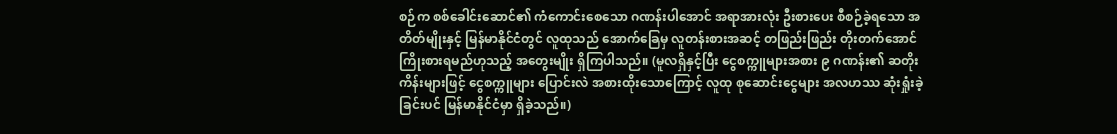စဉ်က စစ်ခေါင်းဆောင်၏ ကံကောင်းစေသော ဂဏန်းပါအောင် အရာအားလုံး ဦးစားပေး စီစဉ်ခဲ့ရသော အတိတ်မျိုးနှင့် မြန်မာနိုင်ငံတွင် လူထုသည် အောက်ခြေမှ လူတန်းစားအဆင့် တဖြည်းဖြည်း တိုးတက်အောင် ကြိုးစားရမည်ဟုသည့် အတွေးမျိုး ရှိကြပါသည်။ (မူလရှိနှင့်ပြီး ငွေစက္ကူများအစား ၉ ဂဏန်း၏ ဆတိုးကိန်းများဖြင့် ငွေစက္ကူများ ပြောင်းလဲ အစားထိုးသောကြောင့် လူထု စုဆောင်းငွေများ အလဟဿ ဆုံးရှုံးခဲ့ခြင်းပင် မြန်မာနိုင်ငံမှာ ရှိခဲ့သည်။)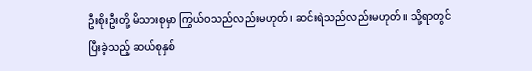ဦးစိုးဦးတို့ မိသားစုမှာ ကြွယ်ဝသည်လည်းမဟုတ်၊ ဆင်းရဲသည်လည်းမဟုတ်။ သို့ရာတွင် ပြီးခဲ့သည့် ဆယ်စုနှစ်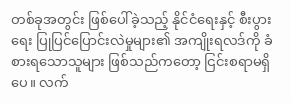တစ်ခုအတွင်း ဖြစ်ပေါ်ခဲ့သည့် နိုင်ငံရေးနှင့် စီးပွားရေး ပြုပြင်ပြောင်းလဲမှုများ၏ အကျိုးရလဒ်ကို ခံစားရသောသူများ ဖြစ်သည်ကတော့ ငြင်းစရာမရှိပေ။ လက်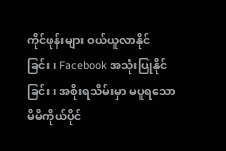ကိုင်ဖုန်းများ ဝယ်ယူလာနိုင်ခြင်း၊ Facebook အသုံးပြုနိုင်ခြင်း၊ အစိုးရသိမ်းမှာ မပူရသော မိမိကိုယ်ပိုင်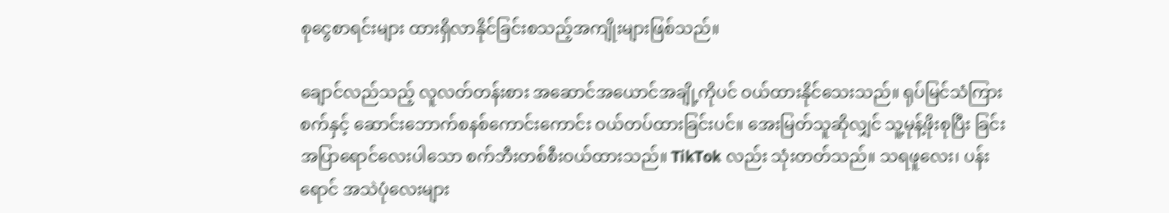စုငွေစာရင်းများ ထားရှိလာနိုင်ခြင်းစသည့်အကျိုးများဖြစ်သည်။

ချောင်လည်သည့် လူလတ်တန်းစား အဆောင်အယောင်အချို့ကိုပင် ဝယ်ထားနိုင်သေးသည်။ ရုပ်မြင်သံကြားစက်နှင့် ဆောင်းဘောက်စနစ်ကောင်းကောင်း ဝယ်တပ်ထားခြင်းပင်။ အေးမြတ်သူဆိုလျှင် သူ့မုန့်ဖိုးစုပြီး ခြင်းအပြာရောင်လေးပါသော စက်ဘီးတစ်စီးဝယ်ထားသည်။ TikTok လည်း သုံးတတ်သည်။ သရဖူလေး၊ ပန်းရောင် အသဲပုံလေးများ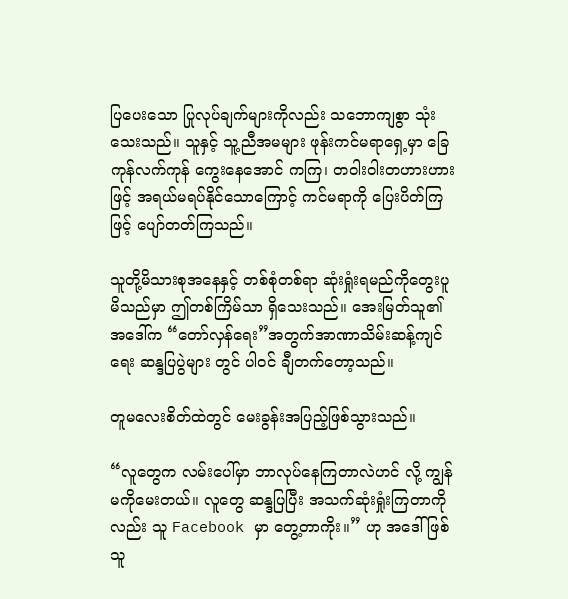ပြပေးသော ပြုလုပ်ချက်များကိုလည်း သဘောကျစွာ သုံးသေးသည်။ သူနှင့် သူ့ညီအမများ ဖုန်းကင်မရာရှေ့မှာ ခြေကုန်လက်ကုန် ကွေးနေအောင် ကကြ၊ တဝါးဝါးတဟားဟားဖြင့် အရယ်မရပ်နိုင်သောကြောင့် ကင်မရာကို ပြေးပိတ်ကြဖြင့် ပျော်တတ်ကြသည်။

သူတို့မိသားစုအနေနှင့် တစ်စုံတစ်ရာ ဆုံးရှုံးရမည်ကိုတွေးပူမိသည်မှာ ဤတစ်ကြိမ်သာ ရှိသေးသည်။ အေးမြတ်သူ၏ အဒေါ်က “တော်လှန်ရေး”အတွက်အာဏာသိမ်းဆန့်ကျင်ရေး ဆန္ဒပြပွဲများ တွင် ပါဝင် ချီတက်တော့သည်။

တူမလေးစိတ်ထဲတွင် မေးခွန်းအပြည့်ဖြစ်သွားသည်။

“လူတွေက လမ်းပေါ်မှာ ဘာလုပ်နေကြတာလဲဟင် လို့ ကျွန်မကိုမေးတယ်။ လူတွေ ဆန္ဒပြပြီး အသက်ဆုံးရှုံးကြတာကိုလည်း သူ Facebook မှာ တွေ့တာကိုး။” ဟု အဒေါ်ဖြစ်သူ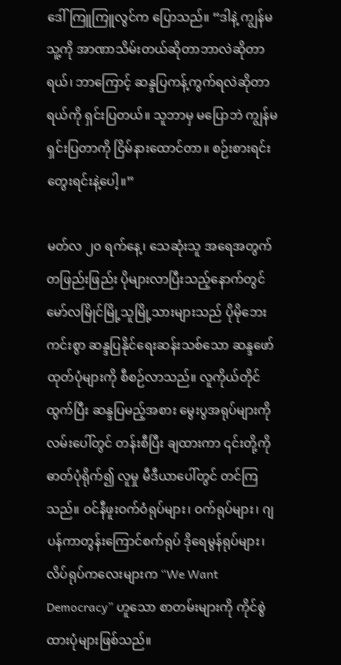ဒေါ်ကြူကြူလွင်က ပြောသည်။ “ဒါနဲ့ ကျွန်မသူ့ကို အာဏာသိမ်းတယ်ဆိုတာဘာလဲဆိုတာရယ်၊ ဘာကြောင့် ဆန္ဒပြကန့်ကွက်ရလဲဆိုတာရယ်ကို ရှင်းပြတယ်။ သူဘာမှ မပြောဘဲ ကျွန်မရှင်းပြတာကို ငြိမ်နားထောင်တာ။ စဉ်းစားရင်းတွေးရင်းနဲ့ပေါ့။”

မတ်လ ၂၀ ရက်နေ့၊ သေဆုံးသူ အရေအတွက် တဖြည်းဖြည်း ပိုများလာပြီးသည့်နောက်တွင် မော်လမြိုင်မြို့သူမြို့သားများသည် ပိုမိုဘေးကင်းစွာ ဆန္ဒပြနိုင်ရေးဆန်းသစ်သော ဆန္ဒဖော်ထုတ်ပုံများကို စီစဉ်လာသည်။ လူကိုယ်တိုင်ထွက်ပြီး ဆန္ဒပြမည့်အစား မွေးပွအရုပ်များကို လမ်းပေါ်တွင် တန်းစီပြီး ချထားကာ ၎င်းတို့ကို ဓာတ်ပုံရိုက်၍ လူမှု မီဒီယာပေါ်တွင် တင်ကြသည်။ ဝင်နီဖူးဝက်ဝံရုပ်များ၊ ဝက်ရုပ်များ၊ ဂျပန်ကာတွန်းကြောင်စက်ရုပ် ဒိုရေမွန်ရုပ်များ၊ လိပ်ရုပ်ကလေးများက “We Want Democracy” ဟူသော စာတမ်းများကို ကိုင်စွဲထားပုံများဖြစ်သည်။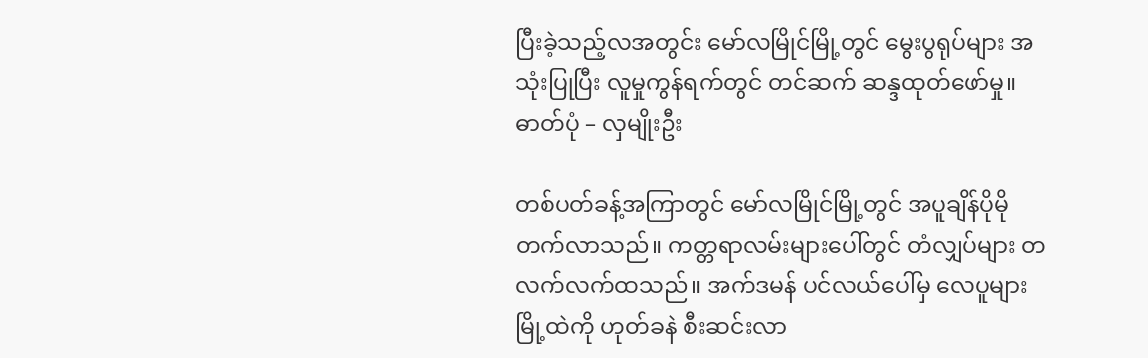ပြီးခဲ့သည့်လအတွင်း မော်လမြိုင်မြို့တွင် မွေးပွရုပ်များ အသုံးပြုပြီး လူမှုကွန်ရက်တွင် တင်ဆက် ဆန္ဒထုတ်ဖော်မှု။ ဓာတ်ပုံ – လှမျိုးဦး

တစ်ပတ်ခန့်အကြာတွင် မော်လမြိုင်မြို့တွင် အပူချိန်ပိုမိုတက်လာသည်။ ကတ္တရာလမ်းများပေါ်တွင် တံလျှပ်များ တလက်လက်ထသည်။ အက်ဒမန် ပင်လယ်ပေါ်မှ လေပူများ မြို့ထဲကို ဟုတ်ခနဲ စီးဆင်းလာ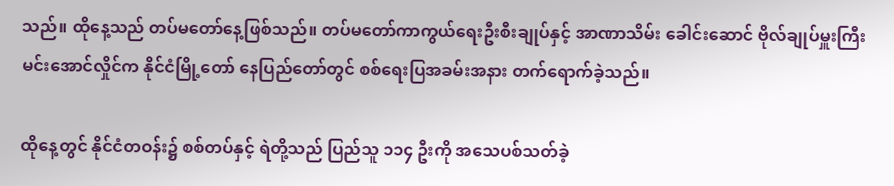သည်။ ထိုနေ့သည် တပ်မတော်နေ့ဖြစ်သည်။ တပ်မတော်ကာကွယ်ရေးဦးစီးချုပ်နှင့် အာဏာသိမ်း ခေါင်းဆောင် ဗိုလ်ချုပ်မှူးကြီး မင်းအောင်လှိုင်က နိုင်ငံမြို့တော် နေပြည်တော်တွင် စစ်ရေးပြအခမ်းအနား တက်ရောက်ခဲ့သည်။

ထိုနေ့တွင် နိုင်ငံတဝန်း၌ စစ်တပ်နှင့် ရဲတို့သည် ပြည်သူ ၁၁၄ ဦးကို အသေပစ်သတ်ခဲ့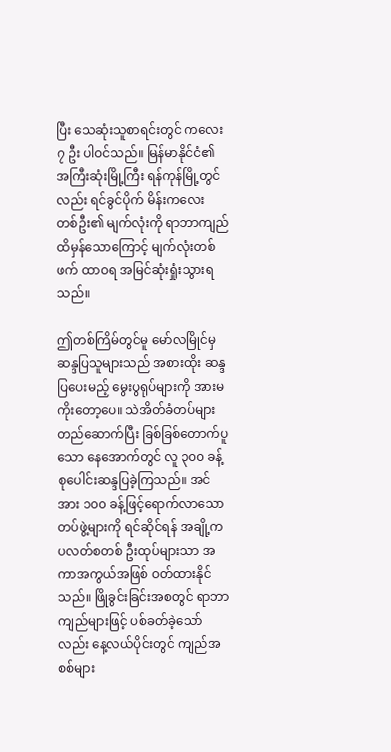ပြီး သေဆုံးသူစာရင်းတွင် ကလေး ၇ ဦး ပါဝင်သည်။ မြန်မာနိုင်ငံ၏ အကြီးဆုံးမြို့ကြီး ရန်ကုန်မြို့တွင်လည်း ရင်ခွင်ပိုက် မိန်းကလေး တစ်ဦး၏ မျက်လုံးကို ရာဘာကျည်ထိမှန်သောကြောင့် မျက်လုံးတစ်ဖက် ထာဝရ အမြင်ဆုံးရှုံးသွားရသည်။

ဤတစ်ကြိမ်တွင်မူ မော်လမြိုင်မှ ဆန္ဒပြသူများသည် အစားထိုး ဆန္ဒပြပေးမည့် မွေးပွရုပ်များကို အားမကိုးတော့ပေ။ သဲအိတ်ခံတပ်များ တည်ဆောက်ပြီး ခြစ်ခြစ်တောက်ပူသော နေအောက်တွင် လူ ၃၀၀ ခန့် စုပေါင်းဆန္ဒပြခဲ့ကြသည်။ အင်အား ၁၀၀ ခန့်ဖြင့်ရောက်လာသော တပ်ဖွဲ့များကို ရင်ဆိုင်ရန် အချို့က ပလတ်စတစ် ဦးထုပ်များသာ အကာအကွယ်အဖြစ် ဝတ်ထားနိုင်သည်။ ဖြိုခွင်းခြင်းအစတွင် ရာဘာကျည်များဖြင့် ပစ်ခတ်ခဲ့သော်လည်း နေ့လယ်ပိုင်းတွင် ကျည်အစစ်များ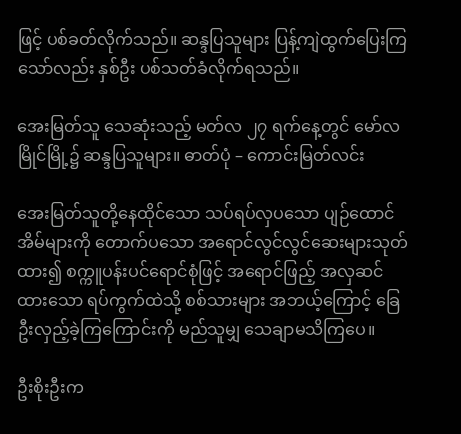ဖြင့် ပစ်ခတ်လိုက်သည်။ ဆန္ဒပြသူများ ပြန့်ကျဲထွက်ပြေးကြသော်လည်း နှစ်ဦး ပစ်သတ်ခံလိုက်ရသည်။

အေးမြတ်သူ သေဆုံးသည့် မတ်လ ၂၇ ရက်နေ့တွင် မော်လမြိုင်မြို့၌ ဆန္ဒပြသူများ။ ဓာတ်ပုံ – ကောင်းမြတ်လင်း

အေးမြတ်သူတို့နေထိုင်သော သပ်ရပ်လှပသော ပျဉ်ထောင်အိမ်များကို တောက်ပသော အရောင်လွင်လွင်ဆေးများသုတ်ထား၍ စက္ကူပန်းပင်ရောင်စုံဖြင့် အရောင်ဖြည့် အလှဆင်ထားသော ရပ်ကွက်ထဲသို့ စစ်သားများ အဘယ့်ကြောင့် ခြေဦးလှည့်ခဲ့ကြကြောင်းကို မည်သူမျှ သေချာမသိကြပေ။

ဦးစိုးဦးက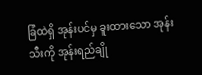ခြံထဲရှိ အုန်းပင်မှ ခူးထားသော အုန်းသီးကို အုန်းရည်ချို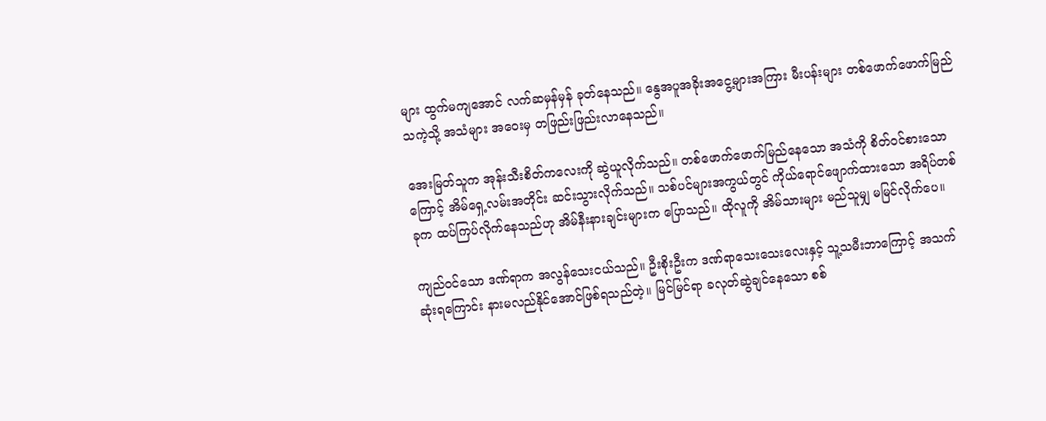များ ထွက်မကျအောင် လက်ဆမှန်မှန် ခုတ်နေသည်။ နွေအပူအခိုးအငွေ့များအကြား မီးပန်းများ တစ်ဖောက်ဖောက်မြည်သကဲ့သို့ အသံများ အဝေးမှ တဖြည်းဖြည်းလာနေသည်။

အေးမြတ်သူက အုန်းသီးစိတ်ကလေးကို ဆွဲယူလိုက်သည်။ တစ်ဖောက်ဖောက်မြည်နေသော အသံကို စိတ်ဝင်စားသောကြောင့် အိမ်ရှေ့လမ်းအတိုင်း ဆင်းသွားလိုက်သည်။ သစ်ပင်များအကွယ်တွင် ကိုယ်ရောင်ဖျောက်ထားသော အရိပ်တစ်ခုက ထပ်ကြပ်လိုက်နေသည်ဟု အိမ်နီးနားချင်းများက ပြောသည်။ ထိုလူကို အိမ်သားများ မည်သူမျှ မမြင်လိုက်ပေ။

ကျည်ဝင်သော ဒဏ်ရာက အလွန်သေးငယ်သည်။ ဦးစိုးဦးက ဒဏ်ရာသေးသေးလေးနှင့် သူ့သမီးဘာကြောင့် အသက်ဆုံးရကြောင်း နားမလည်နိုင်အောင်ဖြစ်ရသည်တဲ့။ မြင်မြင်ရာ ခလုတ်ဆွဲချင်နေသော စစ်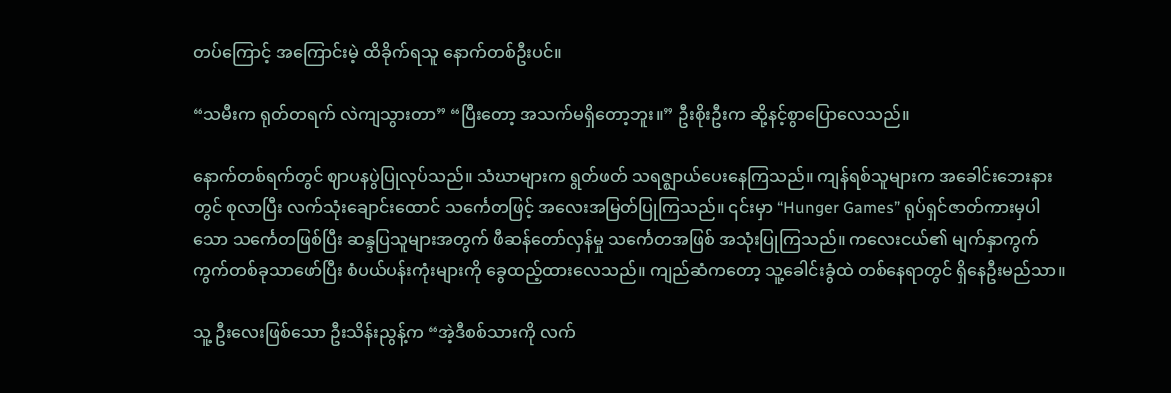တပ်ကြောင့် အကြောင်းမဲ့ ထိခိုက်ရသူ နောက်တစ်ဦးပင်။

“သမီးက ရုတ်တရက် လဲကျသွားတာ” “ပြီးတော့ အသက်မရှိတော့ဘူး။” ဦးစိုးဦးက ဆို့နင့်စွာပြောလေသည်။

နောက်တစ်ရက်တွင် ဈာပနပွဲပြုလုပ်သည်။ သံဃာများက ရွတ်ဖတ် သရဇ္ဈာယ်ပေးနေကြသည်။ ကျန်ရစ်သူများက အခေါင်းဘေးနားတွင် စုလာပြီး လက်သုံးချောင်းထောင် သင်္ကေတဖြင့် အလေးအမြတ်ပြုကြသည်။ ၎င်းမှာ “Hunger Games” ရုပ်ရှင်ဇာတ်ကားမှပါသော သင်္ကေတဖြစ်ပြီး ဆန္ဒပြသူများအတွက် ဖီဆန်တော်လှန်မှု သင်္ကေတအဖြစ် အသုံးပြုကြသည်။ ကလေးငယ်၏ မျက်နှာကွက်ကွက်တစ်ခုသာဖော်ပြီး စံပယ်ပန်းကုံးများကို ခွေထည့်ထားလေသည်။ ကျည်ဆံကတော့ သူ့ခေါင်းခွံထဲ တစ်နေရာတွင် ရှိနေဦးမည်သာ။

သူ့ ဦးလေးဖြစ်သော ဦးသိန်းညွန့်က “အဲ့ဒီစစ်သားကို လက်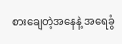စားချေတဲ့အနေနဲ့ အရေခွံ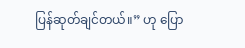ပြန်ဆုတ်ချင်တယ်။” ဟု ပြော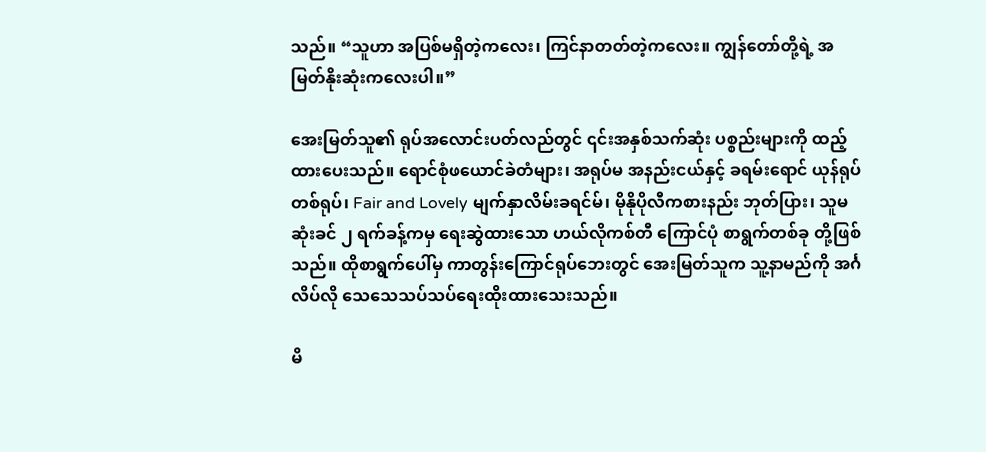သည်။ “သူဟာ အပြစ်မရှိတဲ့ကလေး၊ ကြင်နာတတ်တဲ့ကလေး။ ကျွန်တော်တို့ရဲ့ အမြတ်နိုးဆုံးကလေးပါ။”

အေးမြတ်သူ၏ ရုပ်အလောင်းပတ်လည်တွင် ၎င်းအနှစ်သက်ဆုံး ပစ္စည်းများကို ထည့်ထားပေးသည်။ ရောင်စုံဖယောင်ခဲတံများ၊ အရုပ်မ အနည်းငယ်နှင့် ခရမ်းရောင် ယုန်ရုပ်တစ်ရုပ်၊ Fair and Lovely မျက်နှာလိမ်းခရင်မ်၊ မိုနိုပိုလီကစားနည်း ဘုတ်ပြား၊ သူမဆုံးခင် ၂ ရက်ခန့်ကမှ ရေးဆွဲထားသော ဟယ်လိုကစ်တီ ကြောင်ပုံ စာရွက်တစ်ခု တို့ဖြစ်သည်။ ထိုစာရွက်ပေါ်မှ ကာတွန်းကြောင်ရုပ်ဘေးတွင် အေးမြတ်သူက သူ့နာမည်ကို အင်္ဂလိပ်လို သေသေသပ်သပ်ရေးထိုးထားသေးသည်။

မိ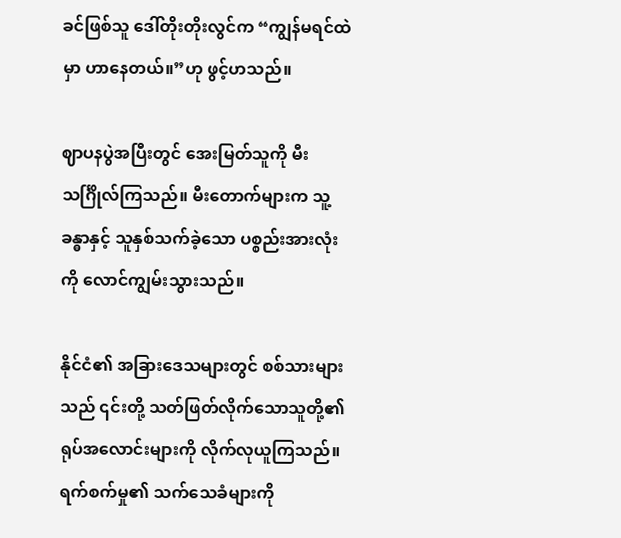ခင်ဖြစ်သူ ဒေါ်တိုးတိုးလွင်က “ကျွန်မရင်ထဲမှာ ဟာနေတယ်။”ဟု ဖွင့်ဟသည်။

ဈာပနပွဲအပြီးတွင် အေးမြတ်သူကို မီးသင်္ဂြိုလ်ကြသည်။ မီးတောက်များက သူ့ခန္ဓာနှင့် သူနှစ်သက်ခဲ့သော ပစ္စည်းအားလုံးကို လောင်ကျွမ်းသွားသည်။

နိုင်ငံ၏ အခြားဒေသများတွင် စစ်သားများသည် ၎င်းတို့ သတ်ဖြတ်လိုက်သောသူတို့၏ ရုပ်အလောင်းများကို လိုက်လုယူကြသည်။ ရက်စက်မှု၏ သက်သေခံများကို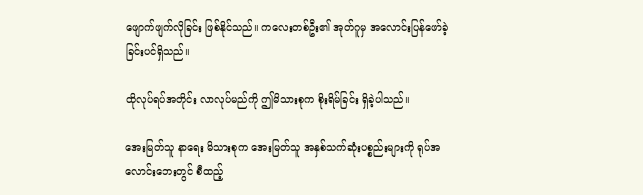ဖျောက်ဖျက်လိုခြင်း ဖြစ်နိုင်သည်။ ကလေးတစ်ဦး၏ အုတ်ဂူမှ အလောင်းပြန်ဖော်ခဲ့ခြင်းပင်ရှိသည်။

ထိုလုပ်ရပ်အတိုင်း လာလုပ်မည်ကို ဤမိသားစုက စိုးရိမ်ခြင်း ရှိခဲ့ပါသည်။

အေးမြတ်သူ နာရေး မိသားစုက အေးမြတ်သူ အနှစ်သက်ဆုံးပစ္စည်းများကို ရုပ်အလောင်းဘေးတွင် စီထည့်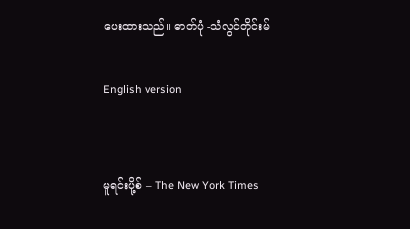ပေးထားသည်။ ဓာတ်ပုံ -သံလွင်တိုင်းမ်

English version


မူရင်းပို့စ် – The New York Times